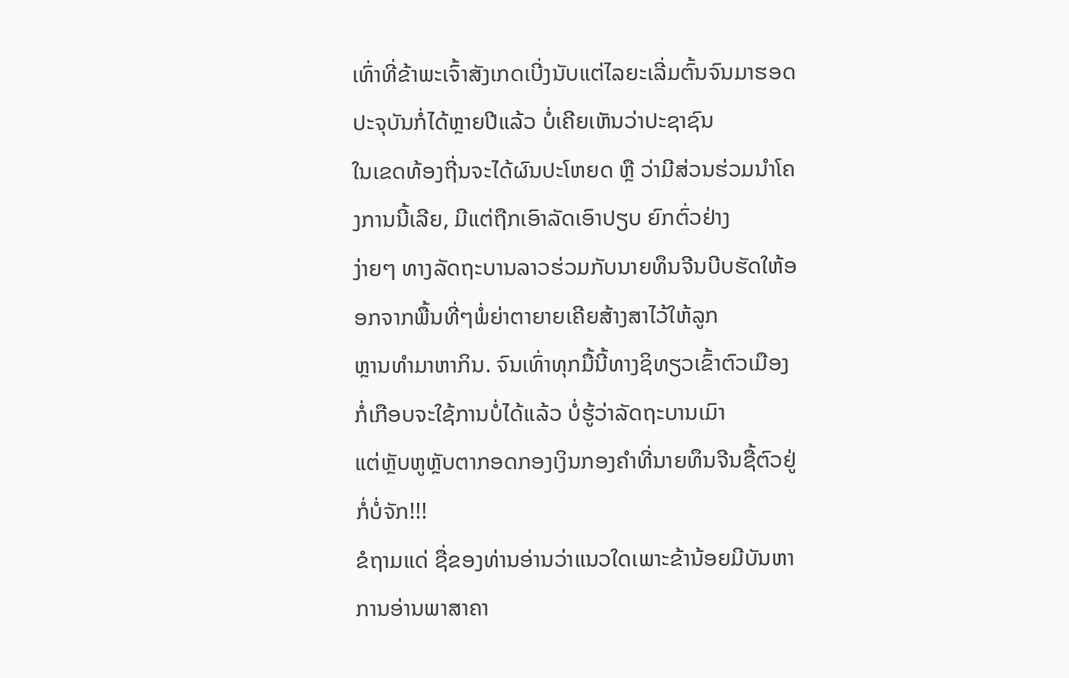ເທົ່າທີ່ຂ້າພະເຈົ້າສັງເກດເບີ່ງນັບແຕ່ໄລຍະເລີ່ມຕົ້ນຈົນມາຮອດປະຈຸບັນກໍ່ໄດ້ຫຼາຍປີແລ້ວ ບໍ່ເຄີຍເຫັນວ່າປະຊາຊົນ
ໃນເຂດທ້ອງຖີ່ນຈະໄດ້ຜົນປະໂຫຍດ ຫຼື ວ່າມີສ່ວນຮ່ວມນຳໂຄງການນີ້ເລີຍ, ມີແຕ່ຖືກເອົາລັດເອົາປຽບ ຍົກຕົ່ວຢ່າງ
ງ່າຍໆ ທາງລັດຖະບານລາວຮ່ວມກັບນາຍທຶນຈີນບີບຮັດໃຫ້ອອກຈາກພື້ນທີ່ໆພໍ່ຍ່າຕາຍາຍເຄີຍສ້າງສາໄວ້ໃຫ້ລູກ
ຫຼານທຳມາຫາກິນ. ຈົນເທົ່າທຸກມື້ນີ້ທາງຊິທຽວເຂົ້າຕົວເມືອງກໍ່ເກືອບຈະໃຊ້ການບໍ່ໄດ້ແລ້ວ ບໍ່ຮູ້ວ່າລັດຖະບານເມົາ
ແຕ່ຫຼັບຫູຫຼັບຕາກອດກອງເງິນກອງຄຳທີ່ນາຍທຶນຈີນຊື້ຕົວຢູ່ກໍ່ບໍ່ຈັກ!!!
ຂໍຖາມແດ່ ຊື່ຂອງທ່ານອ່ານວ່າແນວໃດເພາະຂ້ານ້ອຍມີບັນຫາການອ່ານພາສາຄາ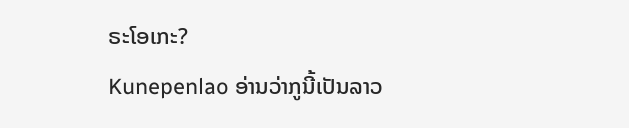ຣະໂອເກະ?
Kunepenlao ອ່ານວ່າກູນີ້ເປັນລາວ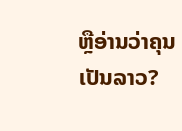ຫຼືອ່ານວ່າຄຸນເປັນລາວ?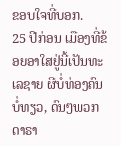ຂອບໃຈທີ່ບອກ.
25 ປີກ່ອນ ເມືອງທີ່ຂ້ອຍອາໃສຢູ່ນີ້ເປັນທະເລຊາຍ ຜີບໍ່ທ່ອງຄົນບໍ່ທຽວ, ດົນໆພວກດາຣາ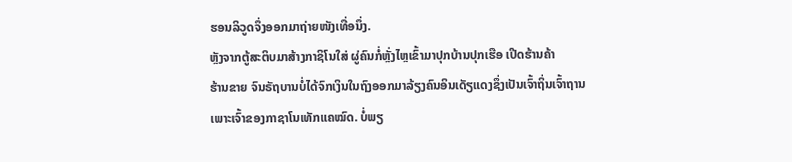ຮອນລິວູດຈຶ່ງອອກມາຖ່າຍໜັງເທື່ອນຶ່ງ.
ຫຼັງຈາກຕູ້ສະຕິບມາສ້າງກາຊິໂນໃສ່ ຜູ່ຄົນກໍ່ຫຼັ່ງໄຫຼເຂົ້າມາປຸກບ້ານປຸກເຮືອ ເປີດຮ້ານຄ້າ
ຮ້ານຂາຍ ຈົນຣັຖບານບໍ່ໄດ້ຈົກເງິນໃນຖົງອອກມາລ້ຽງຄົນອິນເດັຽແດງຊຶ່ງເປັນເຈົ້າຖິ່ນເຈົ້າຖານ
ເພາະເຈົ້າຂອງກາຊາໂນເທັກແຄໝົດ. ບໍ່ພຽ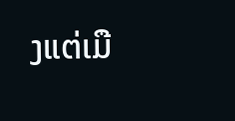ງແຕ່ເມື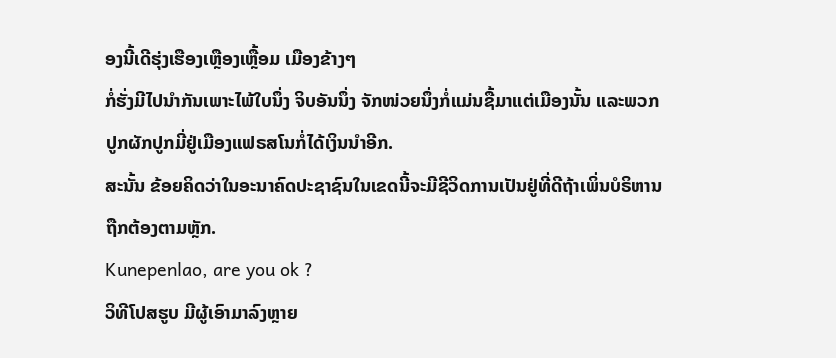ອງນີ້ເດີຮຸ່ງເຮືອງເຫຼືອງເຫຼື້ອມ ເມືອງຂ້າງໆ
ກໍ່ຮັ່ງມີໄປນໍາກັນເພາະໄພ້ໃບນຶ່ງ ຈິບອັນນຶ່ງ ຈັກໜ່ວຍນຶ່ງກໍ່ແມ່ນຊື້ມາແຕ່ເມືອງນັ້ນ ແລະພວກ
ປູກຜັກປູກມີ່ຢູ່ເມືອງແຟຣສໂນກໍ່ໄດ້ເງິນນໍາອີກ.
ສະນັ້ນ ຂ້ອຍຄິດວ່າໃນອະນາຄົດປະຊາຊົນໃນເຂດນີ້ຈະມີຊີວິດການເປັນຢູ່ທີ່ດີຖ້າເພິ່ນບໍຣິຫານ
ຖືກຕ້ອງຕາມຫຼັກ.
Kunepenlao, are you ok ?
ວິທີໂປສຮູບ ມີຜູ້ເອົາມາລົງຫຼາຍ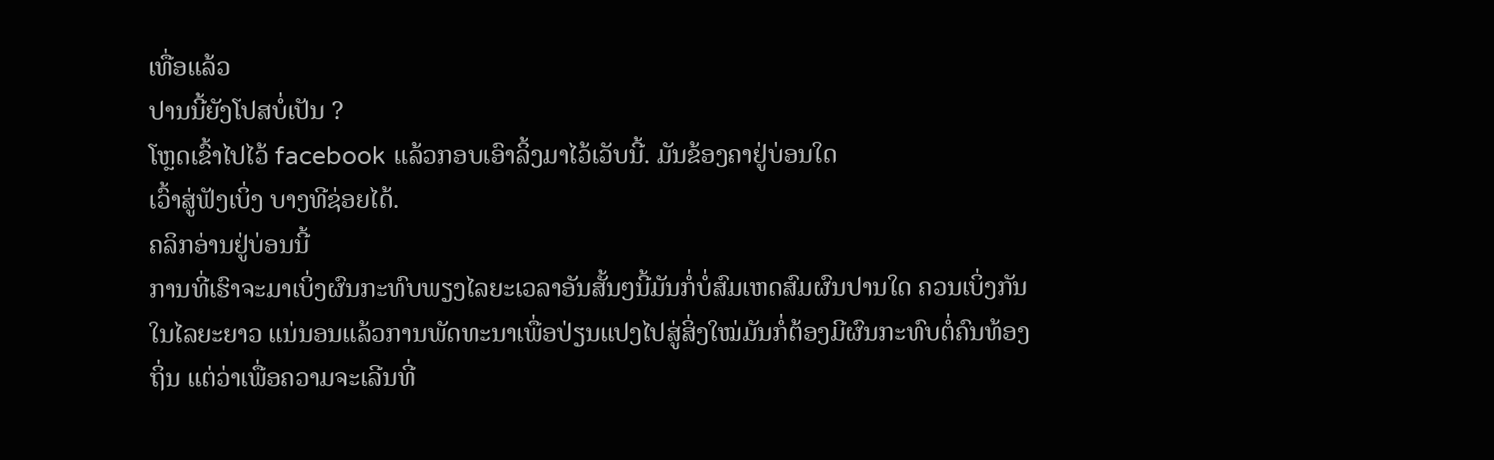ເທື່ອແລ້ວ
ປານນີ້ຍັງໂປສບໍ່ເປັນ ?
ໂຫຼດເຂົ້າໄປໄວ້ facebook ແລ້ວກອບເອົາລິ້ງມາໄວ້ເວັບນີ້. ມັນຂ້ອງຄາຢູ່ບ່ອນໃດ
ເວົ້າສູ່ຟັງເບິ່ງ ບາງທີຊ່ອຍໄດ້.
ຄລິກອ່ານຢູ່ບ່ອນນີ້
ການທີ່ເຮົາຈະມາເບິ່ງຜົນກະທົບພຽງໄລຍະເວລາອັນສັ້ນໆນີ້ມັນກໍ່ບໍ່ສົມເຫດສົມຜົນປານໃດ ຄວນເບິ່ງກັນໃນໄລຍະຍາວ ແນ່ນອນແລ້ວການພັດທະນາເພື່ອປ່ຽນແປງໄປສູ່ສິ່ງໃໝ່ມັນກໍ່ຕ້ອງມີຜົນກະທົບຕໍ່ຄົນທ້ອງຖິ່ນ ແຕ່ວ່າເພື່ອຄວາມຈະເລີນທີ່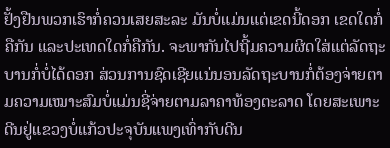ຢັ້ງຢືນພວກເຮົາກໍ່ຄວນເສຍສະລະ ມັນບໍ່ແມ່ນແຕ່ເຂດນີ້ດອກ ເຂດໃດກໍ່ຄືກັນ ແລະປະເທດໃດກໍ່ຄືກັນ. ຈະພາກັນໄປຖີ້ມຄວາມຜິດໃສ່ແຕ່ລັດຖະບານກໍ່ບໍ່ໄດ້ດອກ ສ່ວນການຊົດເຊີຍແນ່ນອນລັດຖະບານກໍ່ຕ້ອງຈ່າຍຕາມຄວາມເໝາະສົມບໍ່ແມ່ນຊີ່ຈ່າຍຕາມລາຄາທ້ອງຕະລາດ ໂດຍສະເພາະດີນຢູ່ແຂວງບໍ່ແກ້ວປະຈຸບັນແພງເທົ່າກັບດີນ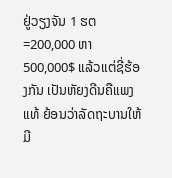ຢູ່ວຽງຈັນ 1 ຮຕ=200,000 ຫາ 500,000$ ແລ້ວແຕ່ຊີ່ຮ້ອງກັນ ເປັນຫັຍງດີນຄືແພງແທ້ ຍ້ອນວ່າລັດຖະບານໃຫ້ມີ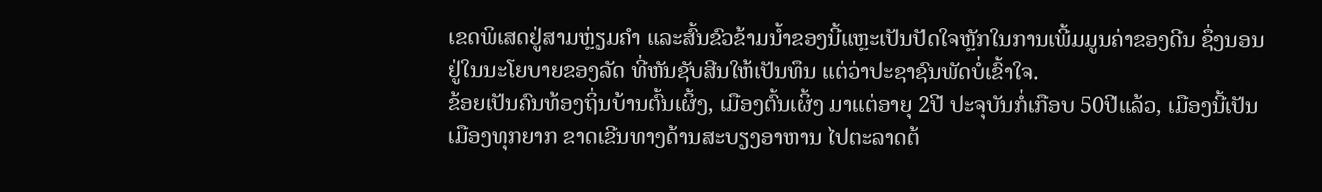ເຂດພິເສດຢູ່ສາມຫຼ່ຽມຄຳ ແລະສົ້ນຂົວຂ້າມນ້ຳຂອງນີ້ແຫຼະເປັນປັດໃຈຫຼັກໃນການເພີ້ມມູນຄ່າຂອງດີນ ຊຶ່ງນອນຢູ່ໃນນະໂຍບາຍຂອງລັດ ທີ່ຫັນຊັບສີນໃຫ້ເປັນທຶນ ແຕ່ວ່າປະຊາຊົນພັດບໍ່ເຂົ້າໃຈ.
ຂ້ອຍເປັນຄົນທ້ອງຖິ່ນບ້ານຕົ້ນເຜິ້ງ, ເມືອງຕົ້ນເຜິ້ງ ມາແຕ່ອາຍຸ 2ປີ ປະຈຸບັນກໍ່ເກືອບ 50ປີແລ້ວ, ເມືອງນີ້ເປັນເມືອງທຸກຍາກ ຂາດເຂີນທາງດ້ານສະບຽງອາຫານ ໄປຕະລາດຕ້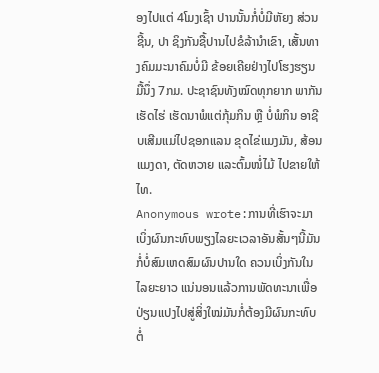ອງໄປແຕ່ 4ໂມງເຊົ້າ ປານນັ້ນກໍ່ບໍ່ມີຫັຍງ ສ່ວນຊີ້ນ, ປາ ຊິງກັນຊື້ປານໄປຂໍລ້ານຳເຂົາ, ເສັ້ນທາງຄົມມະນາຄົມບໍ່ມີ ຂ້ອຍເຄີຍຢ່າງໄປໂຮງຮຽນມື້ນຶ່ງ 7ກມ. ປະຊາຊົນທັງໝົດທຸກຍາກ ພາກັນເຮັດໄຮ່ ເຮັດນາພໍແຕ່ກຸ້ມກິນ ຫຼື ບໍ່ພໍກິນ ອາຊີບເສີມແມ່ໄປຊອກແລນ ຂຸດໄຂ່ແມງມັນ, ສ້ອນແມງດາ, ຕັດຫວາຍ ແລະຕົ້ມໜໍ່ໄມ້ ໄປຂາຍໃຫ້ໄທ.
Anonymous wrote:ການທີ່ເຮົາຈະມາເບິ່ງຜົນກະທົບພຽງໄລຍະເວລາອັນສັ້ນໆນີ້ມັນກໍ່ບໍ່ສົມເຫດສົມຜົນປານໃດ ຄວນເບິ່ງກັນໃນໄລຍະຍາວ ແນ່ນອນແລ້ວການພັດທະນາເພື່ອປ່ຽນແປງໄປສູ່ສິ່ງໃໝ່ມັນກໍ່ຕ້ອງມີຜົນກະທົບຕໍ່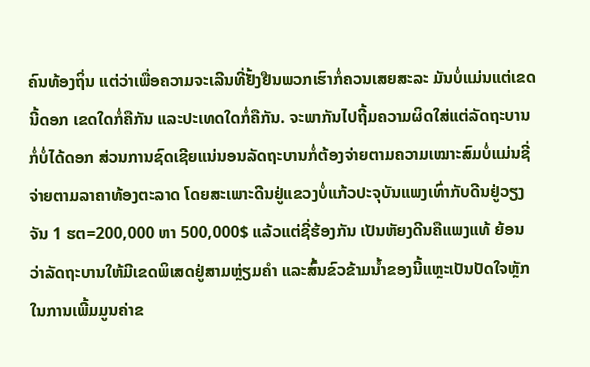ຄົນທ້ອງຖິ່ນ ແຕ່ວ່າເພື່ອຄວາມຈະເລີນທີ່ຢັ້ງຢືນພວກເຮົາກໍ່ຄວນເສຍສະລະ ມັນບໍ່ແມ່ນແຕ່ເຂດນີ້ດອກ ເຂດໃດກໍ່ຄືກັນ ແລະປະເທດໃດກໍ່ຄືກັນ. ຈະພາກັນໄປຖີ້ມຄວາມຜິດໃສ່ແຕ່ລັດຖະບານກໍ່ບໍ່ໄດ້ດອກ ສ່ວນການຊົດເຊີຍແນ່ນອນລັດຖະບານກໍ່ຕ້ອງຈ່າຍຕາມຄວາມເໝາະສົມບໍ່ແມ່ນຊີ່ຈ່າຍຕາມລາຄາທ້ອງຕະລາດ ໂດຍສະເພາະດີນຢູ່ແຂວງບໍ່ແກ້ວປະຈຸບັນແພງເທົ່າກັບດີນຢູ່ວຽງຈັນ 1 ຮຕ=200,000 ຫາ 500,000$ ແລ້ວແຕ່ຊີ່ຮ້ອງກັນ ເປັນຫັຍງດີນຄືແພງແທ້ ຍ້ອນວ່າລັດຖະບານໃຫ້ມີເຂດພິເສດຢູ່ສາມຫຼ່ຽມຄຳ ແລະສົ້ນຂົວຂ້າມນ້ຳຂອງນີ້ແຫຼະເປັນປັດໃຈຫຼັກໃນການເພີ້ມມູນຄ່າຂ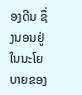ອງດີນ ຊຶ່ງນອນຢູ່ໃນນະໂຍບາຍຂອງ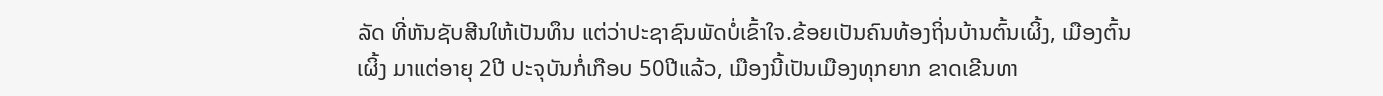ລັດ ທີ່ຫັນຊັບສີນໃຫ້ເປັນທຶນ ແຕ່ວ່າປະຊາຊົນພັດບໍ່ເຂົ້າໃຈ.ຂ້ອຍເປັນຄົນທ້ອງຖິ່ນບ້ານຕົ້ນເຜິ້ງ, ເມືອງຕົ້ນເຜິ້ງ ມາແຕ່ອາຍຸ 2ປີ ປະຈຸບັນກໍ່ເກືອບ 50ປີແລ້ວ, ເມືອງນີ້ເປັນເມືອງທຸກຍາກ ຂາດເຂີນທາ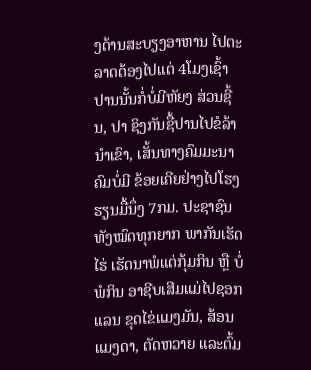ງດ້ານສະບຽງອາຫານ ໄປຕະລາດຕ້ອງໄປແຕ່ 4ໂມງເຊົ້າ ປານນັ້ນກໍ່ບໍ່ມີຫັຍງ ສ່ວນຊີ້ນ, ປາ ຊິງກັນຊື້ປານໄປຂໍລ້ານຳເຂົາ, ເສັ້ນທາງຄົມມະນາຄົມບໍ່ມີ ຂ້ອຍເຄີຍຢ່າງໄປໂຮງຮຽນມື້ນຶ່ງ 7ກມ. ປະຊາຊົນທັງໝົດທຸກຍາກ ພາກັນເຮັດໄຮ່ ເຮັດນາພໍແຕ່ກຸ້ມກິນ ຫຼື ບໍ່ພໍກິນ ອາຊີບເສີມແມ່ໄປຊອກແລນ ຂຸດໄຂ່ແມງມັນ, ສ້ອນແມງດາ, ຕັດຫວາຍ ແລະຕົ້ມ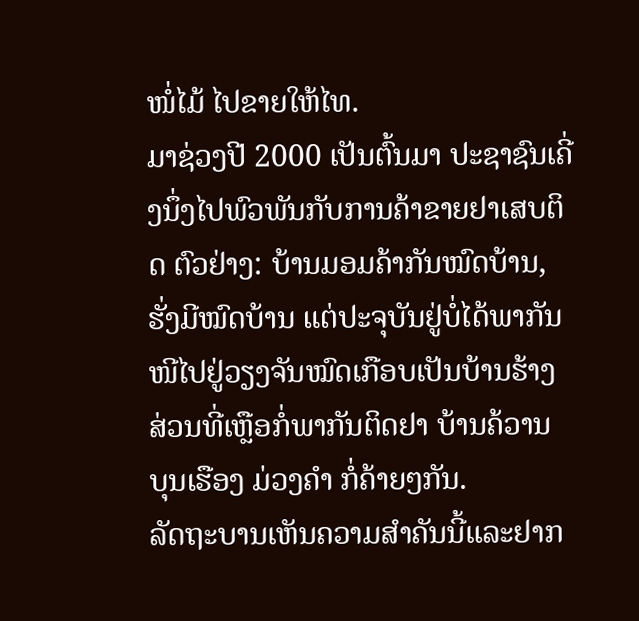ໜໍ່ໄມ້ ໄປຂາຍໃຫ້ໄທ.
ມາຊ່ວງປີ 2000 ເປັນຕົ້ນມາ ປະຊາຊົນເຄີ່ງນຶ່ງໄປພົວພັນກັບການຄ້າຂາຍຢາເສບຕິດ ຕົວຢ່າງ: ບ້ານມອມຄ້າກັນໝົດບ້ານ,ຮັ່ງມີໝົດບ້ານ ແຕ່ປະຈຸບັນຢູ່ບໍ່ໄດ້ພາກັນໜີໄປຢູ່ວຽງຈັນໝົດເກືອບເປັນບ້ານຮ້າງ ສ່ວນທີ່ເຫຼືອກໍ່ພາກັນຕິດຢາ ບ້ານຄ້ວານ ບຸນເຮືອງ ມ່ວງຄຳ ກໍ່ຄ້າຍໆກັນ.
ລັດຖະບານເຫັນຄວາມສຳຄັນນີ້ແລະຢາກ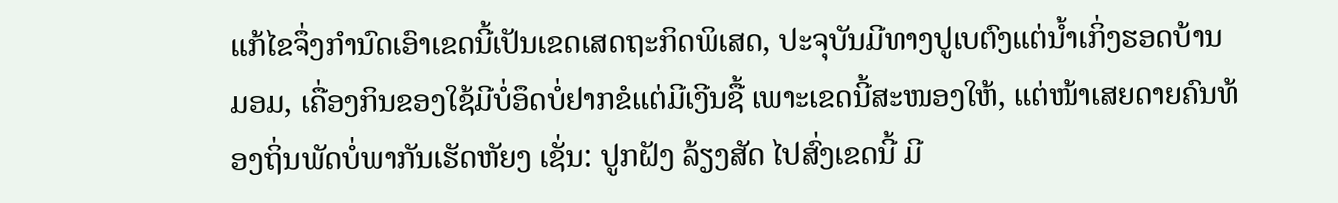ແກ້ໄຂຈຶ່ງກຳນົດເອົາເຂດນີ້ເປັນເຂດເສດຖະກິດພິເສດ, ປະຈຸບັນມີທາງປູເບຕົງແຕ່ນ້ຳເກິ່ງຮອດບ້ານມອມ, ເຄື່ອງກິນຂອງໃຊ້ມີບໍ່ອຶດບໍ່ຢາກຂໍແຕ່ມີເງີນຊື້ ເພາະເຂດນີ້ສະໜອງໃຫ້, ແຕ່ໜ້າເສຍດາຍຄົນທ້ອງຖິ່ນພັດບໍ່ພາກັນເຮັດຫັຍງ ເຊັ່ນ: ປູກຝັງ ລ້ຽງສັດ ໄປສົ່ງເຂດນີ້ ມີ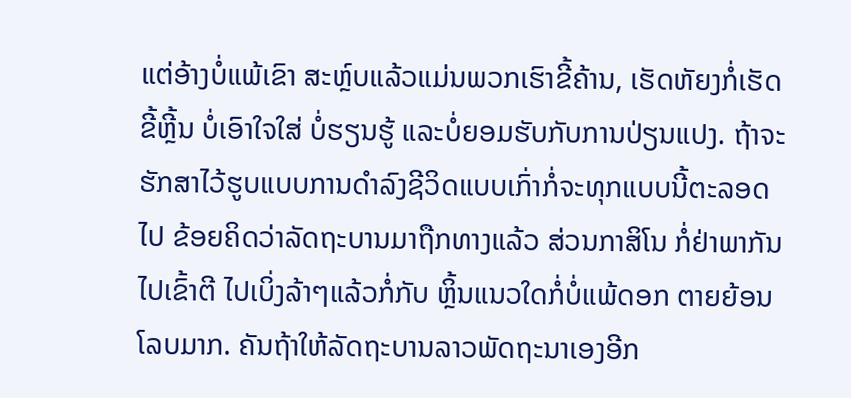ແຕ່ອ້າງບໍ່ແພ້ເຂົາ ສະຫຼ໌ບແລ້ວແມ່ນພວກເຮົາຂີ້ຄ້ານ, ເຮັດຫັຍງກໍ່ເຮັດຂີ້ຫຼີ້ນ ບໍ່ເອົາໃຈໃສ່ ບໍ່ຮຽນຮູ້ ແລະບໍ່ຍອມຮັບກັບການປ່ຽນແປງ. ຖ້າຈະຮັກສາໄວ້ຮູບແບບການດຳລົງຊີວິດແບບເກົ່າກໍ່ຈະທຸກແບບນີ້ຕະລອດໄປ ຂ້ອຍຄິດວ່າລັດຖະບານມາຖືກທາງແລ້ວ ສ່ວນກາສິໂນ ກໍ່ຢ່າພາກັນໄປເຂົ້າຕີ ໄປເບິ່ງລ້າໆແລ້ວກໍ່ກັບ ຫຼິ້ນແນວໃດກໍ່ບໍ່ແພ້ດອກ ຕາຍຍ້ອນໂລບມາກ. ຄັນຖ້າໃຫ້ລັດຖະບານລາວພັດຖະນາເອງອີກ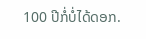100 ປີກໍ່ບໍ່ໄດ້ດອກ.